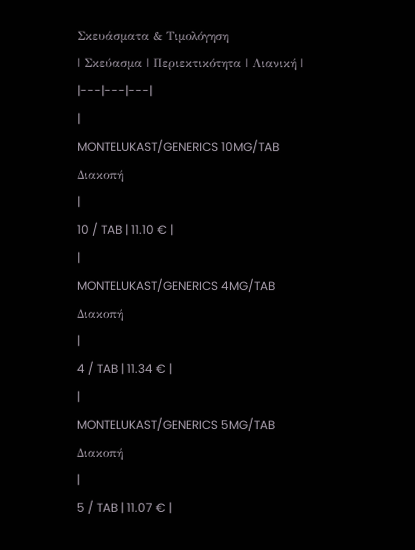Σκευάσματα & Τιμολόγηση
| Σκεύασμα | Περιεκτικότητα | Λιανική |
|---|---|---|
|
MONTELUKAST/GENERICS 10MG/TAB
Διακοπή
|
10 / TAB | 11.10 € |
|
MONTELUKAST/GENERICS 4MG/TAB
Διακοπή
|
4 / TAB | 11.34 € |
|
MONTELUKAST/GENERICS 5MG/TAB
Διακοπή
|
5 / TAB | 11.07 € |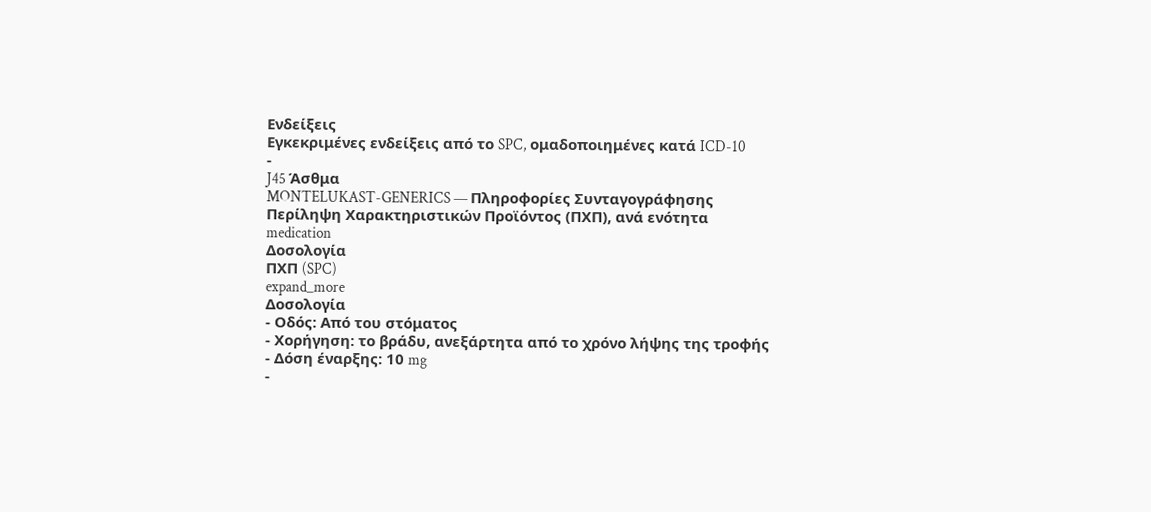Ενδείξεις
Εγκεκριμένες ενδείξεις από το SPC, ομαδοποιημένες κατά ICD-10
-
J45 Άσθμα
MONTELUKAST-GENERICS — Πληροφορίες Συνταγογράφησης
Περίληψη Χαρακτηριστικών Προϊόντος (ΠΧΠ), ανά ενότητα
medication
Δοσολογία
ΠΧΠ (SPC)
expand_more
Δοσολογία
- Οδός: Από του στόματος
- Χορήγηση: το βράδυ, ανεξάρτητα από το χρόνο λήψης της τροφής
- Δόση έναρξης: 10 mg
-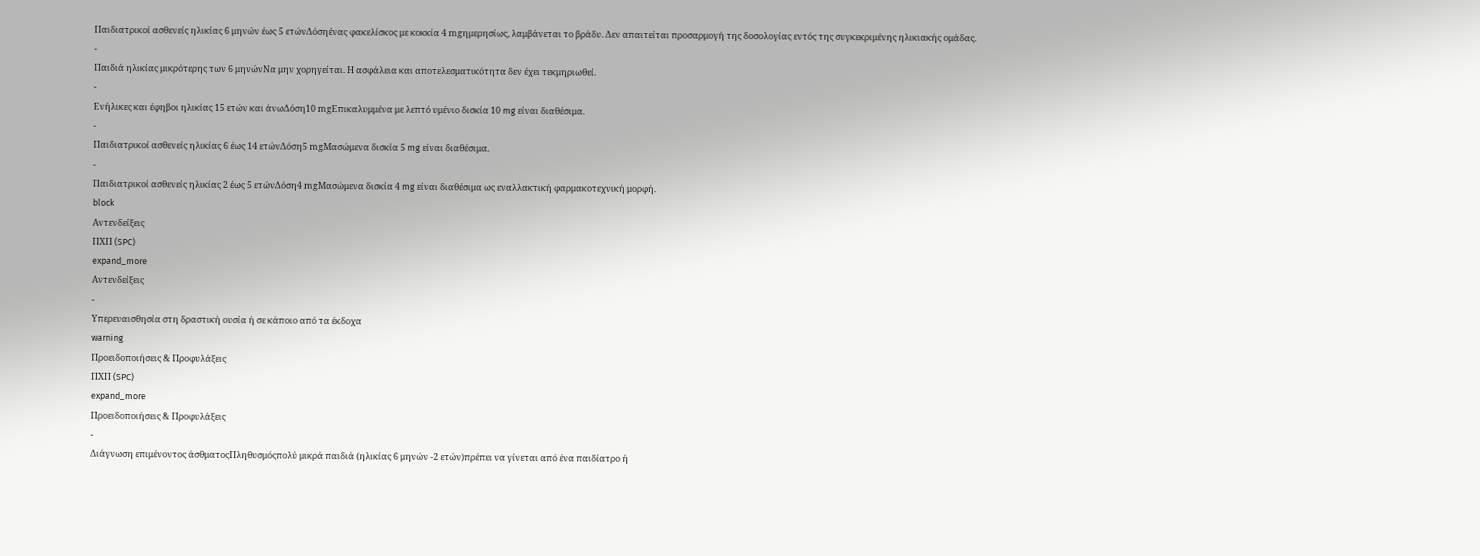Παιδιατρικοί ασθενείς ηλικίας 6 μηνών έως 5 ετώνΔόσηένας φακελίσκος με κοκκία 4 mgημερησίως, λαμβάνεται το βράδυ. Δεν απαιτείται προσαρμογή της δοσολογίας εντός της συγκεκριμένης ηλικιακής ομάδας.
-
Παιδιά ηλικίας μικρότερης των 6 μηνώνΝα μην χορηγείται. Η ασφάλεια και αποτελεσματικότητα δεν έχει τεκμηριωθεί.
-
Ενήλικες και έφηβοι ηλικίας 15 ετών και άνωΔόση10 mgΕπικαλυμμένα με λεπτό υμένιο δισκία 10 mg είναι διαθέσιμα.
-
Παιδιατρικοί ασθενείς ηλικίας 6 έως 14 ετώνΔόση5 mgΜασώμενα δισκία 5 mg είναι διαθέσιμα.
-
Παιδιατρικοί ασθενείς ηλικίας 2 έως 5 ετώνΔόση4 mgΜασώμενα δισκία 4 mg είναι διαθέσιμα ως εναλλακτική φαρμακοτεχνική μορφή.
block
Αντενδείξεις
ΠΧΠ (SPC)
expand_more
Αντενδείξεις
-
Υπερευαισθησία στη δραστική ουσία ή σε κάποιο από τα έκδοχα
warning
Προειδοποιήσεις & Προφυλάξεις
ΠΧΠ (SPC)
expand_more
Προειδοποιήσεις & Προφυλάξεις
-
Διάγνωση επιμένοντος άσθματοςΠληθυσμόςπολύ μικρά παιδιά (ηλικίας 6 μηνών -2 ετών)πρέπει να γίνεται από ένα παιδίατρο ή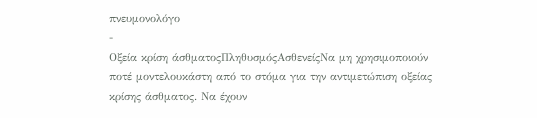πνευμονολόγο
-
Οξεία κρίση άσθματοςΠληθυσμόςΑσθενείςΝα μη χρησιμοποιούν ποτέ μοντελουκάστη από το στόμα για την αντιμετώπιση οξείας κρίσης άσθματος. Να έχουν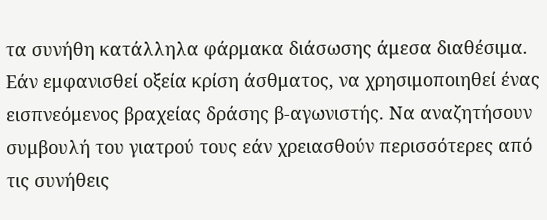τα συνήθη κατάλληλα φάρμακα διάσωσης άμεσα διαθέσιμα. Εάν εμφανισθεί οξεία κρίση άσθματος, να χρησιμοποιηθεί ένας εισπνεόμενος βραχείας δράσης β-αγωνιστής. Να αναζητήσουν συμβουλή του γιατρού τους εάν χρειασθούν περισσότερες από τις συνήθεις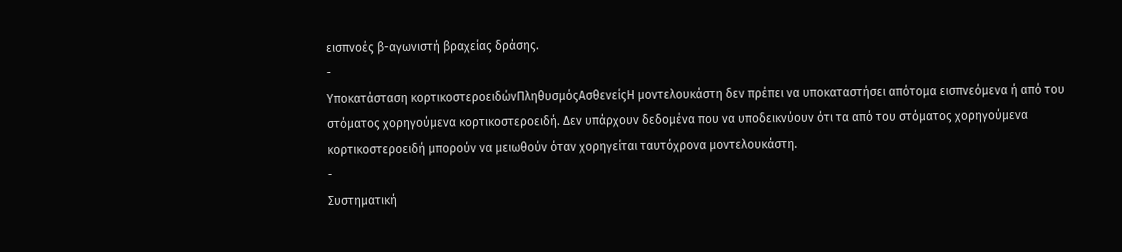εισπνοές β-αγωνιστή βραχείας δράσης.
-
Υποκατάσταση κορτικοστεροειδώνΠληθυσμόςΑσθενείςΗ μοντελουκάστη δεν πρέπει να υποκαταστήσει απότομα εισπνεόμενα ή από του στόματος χορηγούμενα κορτικοστεροειδή. Δεν υπάρχουν δεδομένα που να υποδεικνύουν ότι τα από του στόματος χορηγούμενα κορτικοστεροειδή μπορούν να μειωθούν όταν χορηγείται ταυτόχρονα μοντελουκάστη.
-
Συστηματική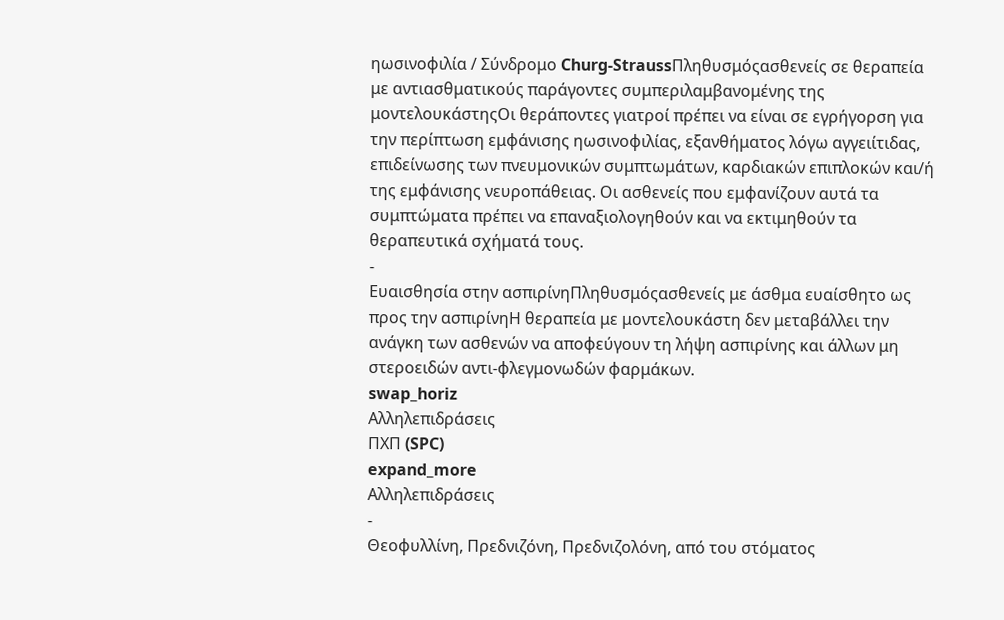ηωσινοφιλία / Σύνδρομο Churg-StraussΠληθυσμόςασθενείς σε θεραπεία με αντιασθματικούς παράγοντες συμπεριλαμβανομένης της μοντελουκάστηςΟι θεράποντες γιατροί πρέπει να είναι σε εγρήγορση για την περίπτωση εμφάνισης ηωσινοφιλίας, εξανθήματος λόγω αγγειίτιδας, επιδείνωσης των πνευμονικών συμπτωμάτων, καρδιακών επιπλοκών και/ή της εμφάνισης νευροπάθειας. Οι ασθενείς που εμφανίζουν αυτά τα συμπτώματα πρέπει να επαναξιολογηθούν και να εκτιμηθούν τα θεραπευτικά σχήματά τους.
-
Ευαισθησία στην ασπιρίνηΠληθυσμόςασθενείς με άσθμα ευαίσθητο ως προς την ασπιρίνηΗ θεραπεία με μοντελουκάστη δεν μεταβάλλει την ανάγκη των ασθενών να αποφεύγουν τη λήψη ασπιρίνης και άλλων μη στεροειδών αντι-φλεγμονωδών φαρμάκων.
swap_horiz
Αλληλεπιδράσεις
ΠΧΠ (SPC)
expand_more
Αλληλεπιδράσεις
-
Θεοφυλλίνη, Πρεδνιζόνη, Πρεδνιζολόνη, από του στόματος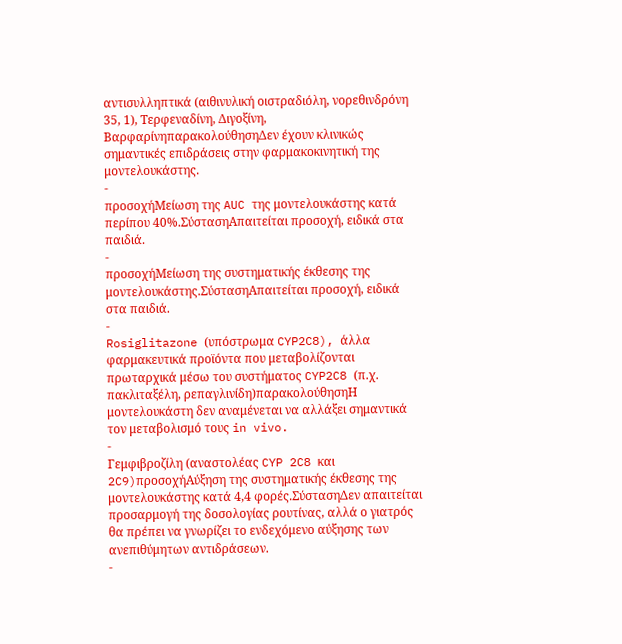αντισυλληπτικά (αιθινυλική οιστραδιόλη, νορεθινδρόνη 35, 1), Τερφεναδίνη, Διγοξίνη, ΒαρφαρίνηπαρακολούθησηΔεν έχουν κλινικώς σημαντικές επιδράσεις στην φαρμακοκινητική της μοντελουκάστης.
-
προσοχήΜείωση της AUC της μοντελουκάστης κατά περίπου 40%.ΣύστασηΑπαιτείται προσοχή, ειδικά στα παιδιά.
-
προσοχήΜείωση της συστηματικής έκθεσης της μοντελουκάστης.ΣύστασηΑπαιτείται προσοχή, ειδικά στα παιδιά.
-
Rosiglitazone (υπόστρωμα CYP2C8), άλλα φαρμακευτικά προϊόντα που μεταβολίζονται πρωταρχικά μέσω του συστήματος CYP2C8 (π.χ. πακλιταξέλη, ρεπαγλινίδη)παρακολούθησηΗ μοντελουκάστη δεν αναμένεται να αλλάξει σημαντικά τον μεταβολισμό τους in vivo.
-
Γεμφιβροζίλη (αναστολέας CYP 2C8 και 2C9)προσοχήΑύξηση της συστηματικής έκθεσης της μοντελουκάστης κατά 4,4 φορές.ΣύστασηΔεν απαιτείται προσαρμογή της δοσολογίας ρουτίνας, αλλά ο γιατρός θα πρέπει να γνωρίζει το ενδεχόμενο αύξησης των ανεπιθύμητων αντιδράσεων.
-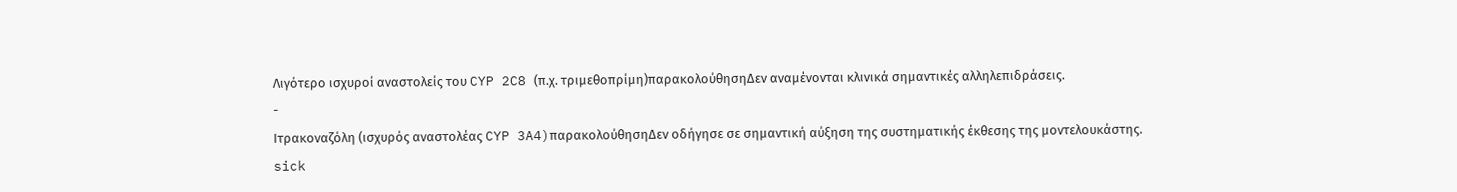Λιγότερο ισχυροί αναστολείς του CYP 2C8 (π.χ. τριμεθοπρίμη)παρακολούθησηΔεν αναμένονται κλινικά σημαντικές αλληλεπιδράσεις.
-
Ιτρακοναζόλη (ισχυρός αναστολέας CYP 3A4)παρακολούθησηΔεν οδήγησε σε σημαντική αύξηση της συστηματικής έκθεσης της μοντελουκάστης.
sick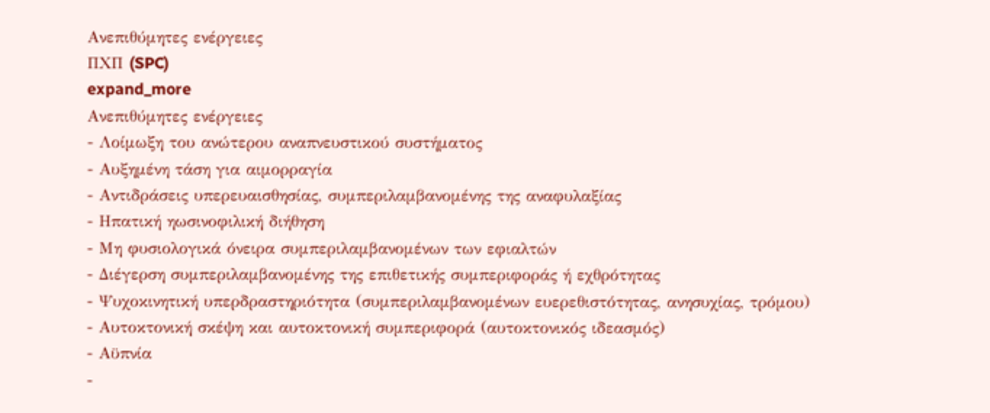Ανεπιθύμητες ενέργειες
ΠΧΠ (SPC)
expand_more
Ανεπιθύμητες ενέργειες
- Λοίμωξη του ανώτερου αναπνευστικού συστήματος
- Αυξημένη τάση για αιμορραγία
- Αντιδράσεις υπερευαισθησίας, συμπεριλαμβανομένης της αναφυλαξίας
- Ηπατική ηωσινοφιλική διήθηση
- Μη φυσιολογικά όνειρα συμπεριλαμβανομένων των εφιαλτών
- Διέγερση συμπεριλαμβανομένης της επιθετικής συμπεριφοράς ή εχθρότητας
- Ψυχοκινητική υπερδραστηριότητα (συμπεριλαμβανομένων ευερεθιστότητας, ανησυχίας, τρόμου)
- Αυτοκτονική σκέψη και αυτοκτονική συμπεριφορά (αυτοκτονικός ιδεασμός)
- Αϋπνία
-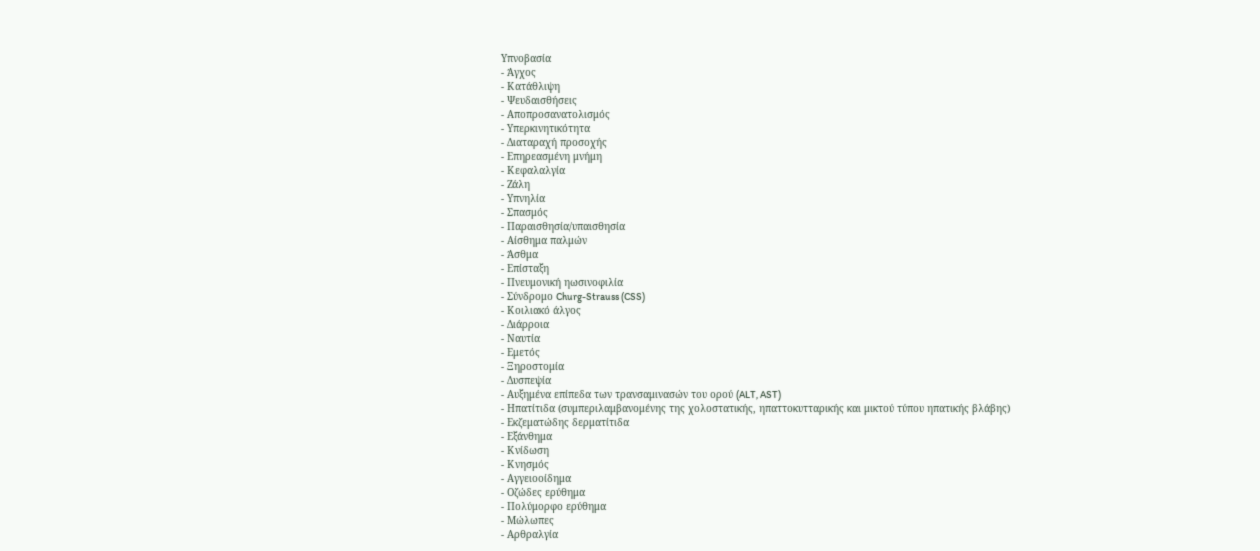Υπνοβασία
- Άγχος
- Κατάθλιψη
- Ψευδαισθήσεις
- Αποπροσανατολισμός
- Υπερκινητικότητα
- Διαταραχή προσοχής
- Επηρεασμένη μνήμη
- Κεφαλαλγία
- Ζάλη
- Υπνηλία
- Σπασμός
- Παραισθησία/υπαισθησία
- Αίσθημα παλμών
- Άσθμα
- Επίσταξη
- Πνευμονική ηωσινοφιλία
- Σύνδρομο Churg-Strauss (CSS)
- Κοιλιακό άλγος
- Διάρροια
- Ναυτία
- Εμετός
- Ξηροστομία
- Δυσπεψία
- Αυξημένα επίπεδα των τρανσαμινασών του ορού (ALT, AST)
- Ηπατίτιδα (συμπεριλαμβανομένης της χολοστατικής, ηπαττοκυτταρικής και μικτού τύπου ηπατικής βλάβης)
- Εκζεματώδης δερματίτιδα
- Εξάνθημα
- Κνίδωση
- Κνησμός
- Αγγειοοίδημα
- Οζώδες ερύθημα
- Πολύμορφο ερύθημα
- Μώλωπες
- Αρθραλγία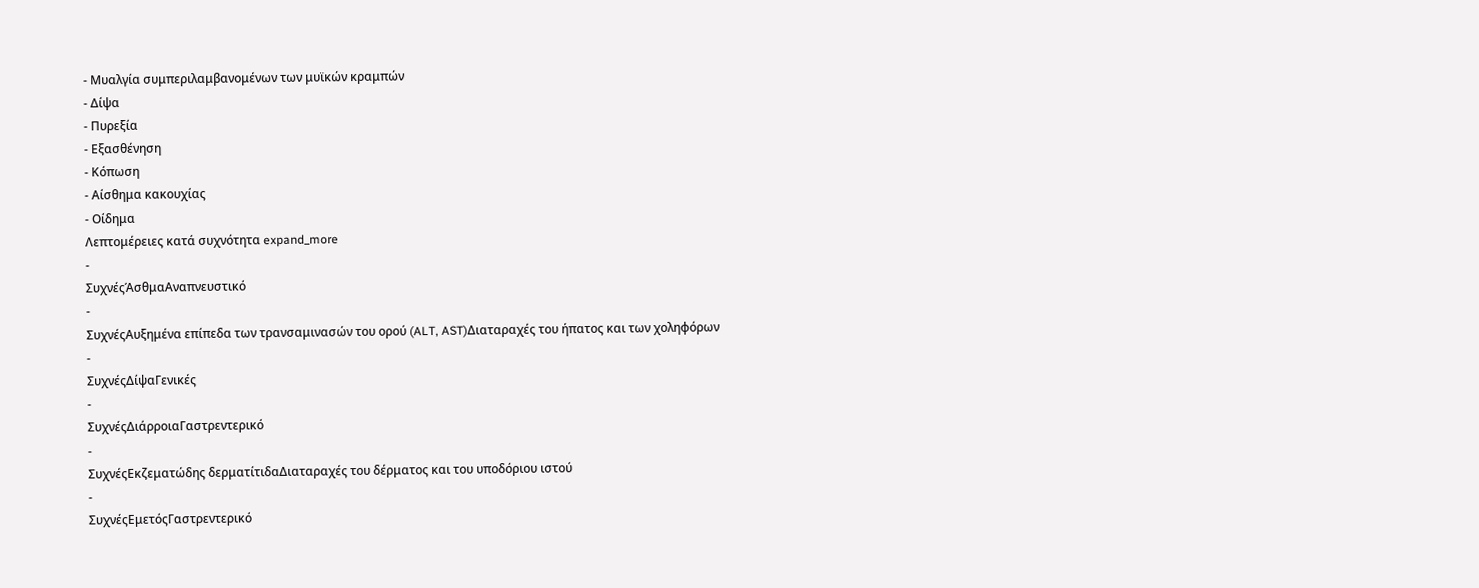- Μυαλγία συμπεριλαμβανομένων των μυϊκών κραμπών
- Δίψα
- Πυρεξία
- Εξασθένηση
- Κόπωση
- Αίσθημα κακουχίας
- Οίδημα
Λεπτομέρειες κατά συχνότητα expand_more
-
ΣυχνέςΆσθμαΑναπνευστικό
-
ΣυχνέςΑυξημένα επίπεδα των τρανσαμινασών του ορού (ALT, AST)Διαταραχές του ήπατος και των χοληφόρων
-
ΣυχνέςΔίψαΓενικές
-
ΣυχνέςΔιάρροιαΓαστρεντερικό
-
ΣυχνέςΕκζεματώδης δερματίτιδαΔιαταραχές του δέρματος και του υποδόριου ιστού
-
ΣυχνέςΕμετόςΓαστρεντερικό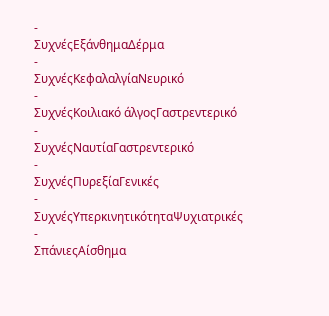-
ΣυχνέςΕξάνθημαΔέρμα
-
ΣυχνέςΚεφαλαλγίαΝευρικό
-
ΣυχνέςΚοιλιακό άλγοςΓαστρεντερικό
-
ΣυχνέςΝαυτίαΓαστρεντερικό
-
ΣυχνέςΠυρεξίαΓενικές
-
ΣυχνέςΥπερκινητικότηταΨυχιατρικές
-
ΣπάνιεςΑίσθημα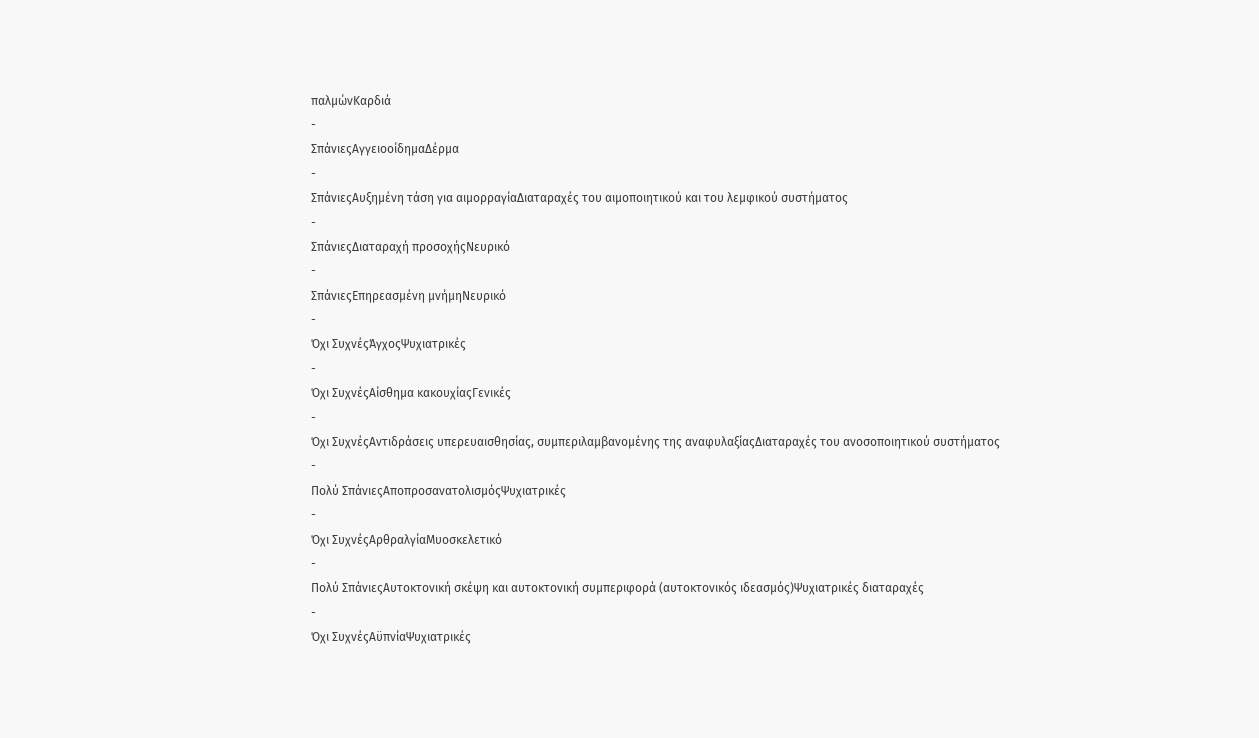παλμώνΚαρδιά
-
ΣπάνιεςΑγγειοοίδημαΔέρμα
-
ΣπάνιεςΑυξημένη τάση για αιμορραγίαΔιαταραχές του αιμοποιητικού και του λεμφικού συστήματος
-
ΣπάνιεςΔιαταραχή προσοχήςΝευρικό
-
ΣπάνιεςΕπηρεασμένη μνήμηΝευρικό
-
Όχι ΣυχνέςΆγχοςΨυχιατρικές
-
Όχι ΣυχνέςΑίσθημα κακουχίαςΓενικές
-
Όχι ΣυχνέςΑντιδράσεις υπερευαισθησίας, συμπεριλαμβανομένης της αναφυλαξίαςΔιαταραχές του ανοσοποιητικού συστήματος
-
Πολύ ΣπάνιεςΑποπροσανατολισμόςΨυχιατρικές
-
Όχι ΣυχνέςΑρθραλγίαΜυοσκελετικό
-
Πολύ ΣπάνιεςΑυτοκτονική σκέψη και αυτοκτονική συμπεριφορά (αυτοκτονικός ιδεασμός)Ψυχιατρικές διαταραχές
-
Όχι ΣυχνέςΑϋπνίαΨυχιατρικές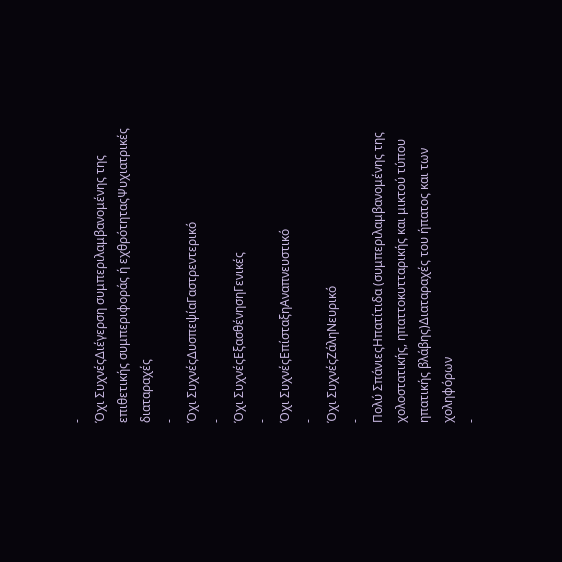-
Όχι ΣυχνέςΔιέγερση συμπεριλαμβανομένης της επιθετικής συμπεριφοράς ή εχθρότηταςΨυχιατρικές διαταραχές
-
Όχι ΣυχνέςΔυσπεψίαΓαστρεντερικό
-
Όχι ΣυχνέςΕξασθένησηΓενικές
-
Όχι ΣυχνέςΕπίσταξηΑναπνευστικό
-
Όχι ΣυχνέςΖάληΝευρικό
-
Πολύ ΣπάνιεςΗπατίτιδα (συμπεριλαμβανομένης της χολοστατικής, ηπαττοκυτταρικής και μικτού τύπου ηπατικής βλάβης)Διαταραχές του ήπατος και των χοληφόρων
-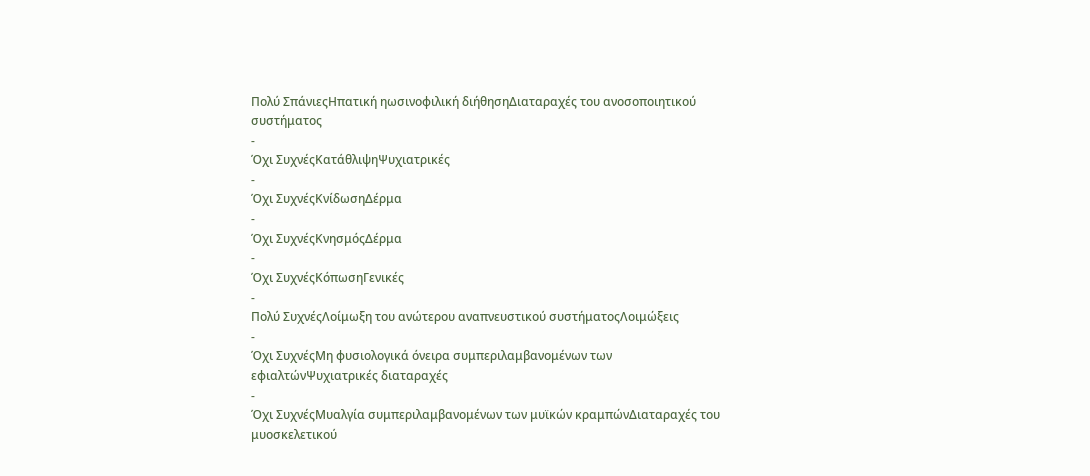Πολύ ΣπάνιεςΗπατική ηωσινοφιλική διήθησηΔιαταραχές του ανοσοποιητικού συστήματος
-
Όχι ΣυχνέςΚατάθλιψηΨυχιατρικές
-
Όχι ΣυχνέςΚνίδωσηΔέρμα
-
Όχι ΣυχνέςΚνησμόςΔέρμα
-
Όχι ΣυχνέςΚόπωσηΓενικές
-
Πολύ ΣυχνέςΛοίμωξη του ανώτερου αναπνευστικού συστήματοςΛοιμώξεις
-
Όχι ΣυχνέςΜη φυσιολογικά όνειρα συμπεριλαμβανομένων των εφιαλτώνΨυχιατρικές διαταραχές
-
Όχι ΣυχνέςΜυαλγία συμπεριλαμβανομένων των μυϊκών κραμπώνΔιαταραχές του μυοσκελετικού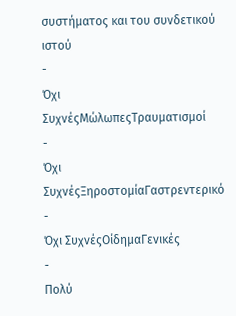συστήματος και του συνδετικού ιστού
-
Όχι ΣυχνέςΜώλωπεςΤραυματισμοί
-
Όχι ΣυχνέςΞηροστομίαΓαστρεντερικό
-
Όχι ΣυχνέςΟίδημαΓενικές
-
Πολύ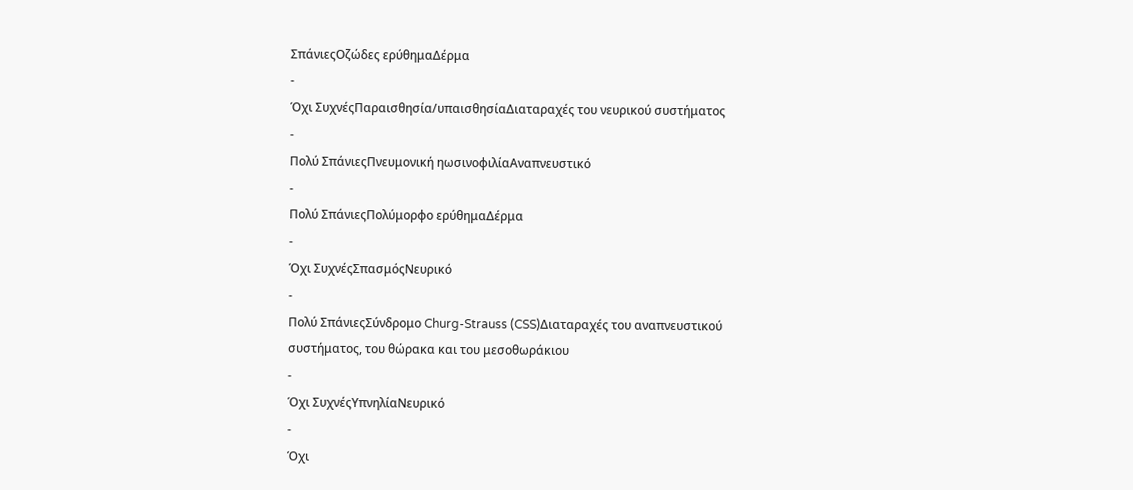ΣπάνιεςΟζώδες ερύθημαΔέρμα
-
Όχι ΣυχνέςΠαραισθησία/υπαισθησίαΔιαταραχές του νευρικού συστήματος
-
Πολύ ΣπάνιεςΠνευμονική ηωσινοφιλίαΑναπνευστικό
-
Πολύ ΣπάνιεςΠολύμορφο ερύθημαΔέρμα
-
Όχι ΣυχνέςΣπασμόςΝευρικό
-
Πολύ ΣπάνιεςΣύνδρομο Churg-Strauss (CSS)Διαταραχές του αναπνευστικού συστήματος, του θώρακα και του μεσοθωράκιου
-
Όχι ΣυχνέςΥπνηλίαΝευρικό
-
Όχι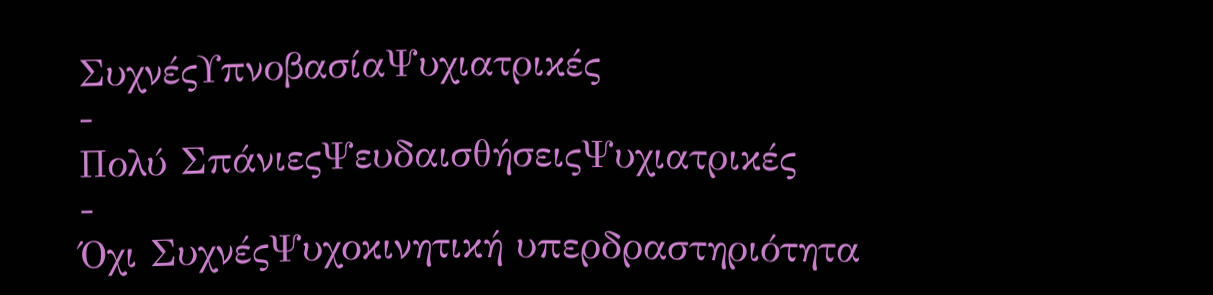ΣυχνέςΥπνοβασίαΨυχιατρικές
-
Πολύ ΣπάνιεςΨευδαισθήσειςΨυχιατρικές
-
Όχι ΣυχνέςΨυχοκινητική υπερδραστηριότητα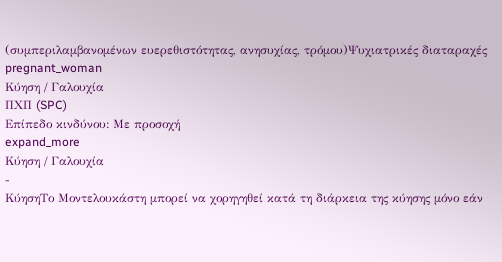(συμπεριλαμβανομένων ευερεθιστότητας, ανησυχίας, τρόμου)Ψυχιατρικές διαταραχές
pregnant_woman
Κύηση / Γαλουχία
ΠΧΠ (SPC)
Επίπεδο κινδύνου: Με προσοχή
expand_more
Κύηση / Γαλουχία
-
ΚύησηΤο Μοντελουκάστη μπορεί να χορηγηθεί κατά τη διάρκεια της κύησης μόνο εάν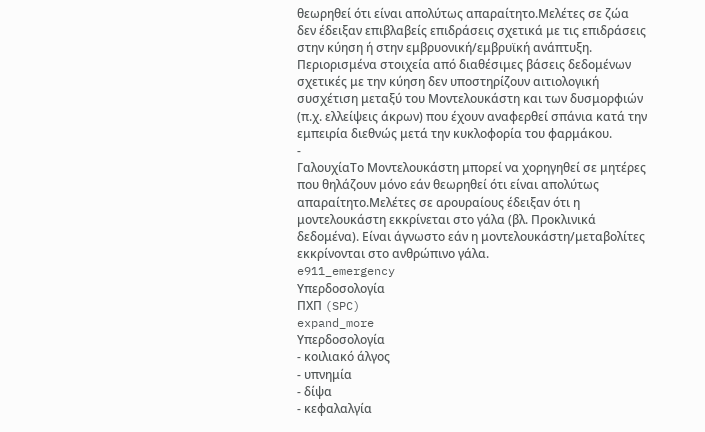θεωρηθεί ότι είναι απολύτως απαραίτητο.Μελέτες σε ζώα δεν έδειξαν επιβλαβείς επιδράσεις σχετικά με τις επιδράσεις στην κύηση ή στην εμβρυονική/εμβρυϊκή ανάπτυξη. Περιορισμένα στοιχεία από διαθέσιμες βάσεις δεδομένων σχετικές με την κύηση δεν υποστηρίζουν αιτιολογική συσχέτιση μεταξύ του Μοντελουκάστη και των δυσμορφιών (π.χ. ελλείψεις άκρων) που έχουν αναφερθεί σπάνια κατά την εμπειρία διεθνώς μετά την κυκλοφορία του φαρμάκου.
-
ΓαλουχίαΤο Μοντελουκάστη μπορεί να χορηγηθεί σε μητέρες που θηλάζουν μόνο εάν θεωρηθεί ότι είναι απολύτως απαραίτητο.Μελέτες σε αρουραίους έδειξαν ότι η μοντελουκάστη εκκρίνεται στο γάλα (βλ. Προκλινικά δεδομένα). Είναι άγνωστο εάν η μοντελουκάστη/μεταβολίτες εκκρίνονται στο ανθρώπινο γάλα.
e911_emergency
Υπερδοσολογία
ΠΧΠ (SPC)
expand_more
Υπερδοσολογία
- κοιλιακό άλγος
- υπνημία
- δίψα
- κεφαλαλγία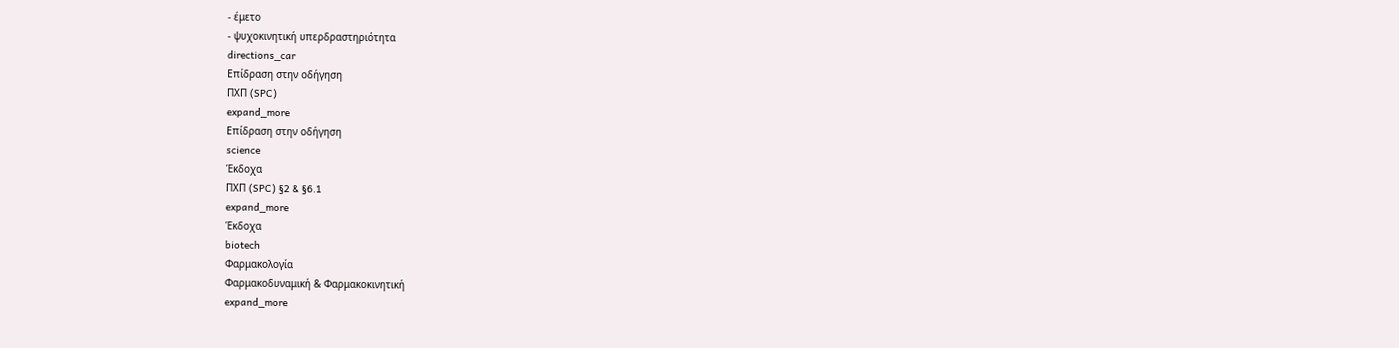- έμετο
- ψυχοκινητική υπερδραστηριότητα
directions_car
Επίδραση στην οδήγηση
ΠΧΠ (SPC)
expand_more
Επίδραση στην οδήγηση
science
Έκδοχα
ΠΧΠ (SPC) §2 & §6.1
expand_more
Έκδοχα
biotech
Φαρμακολογία
Φαρμακοδυναμική & Φαρμακοκινητική
expand_more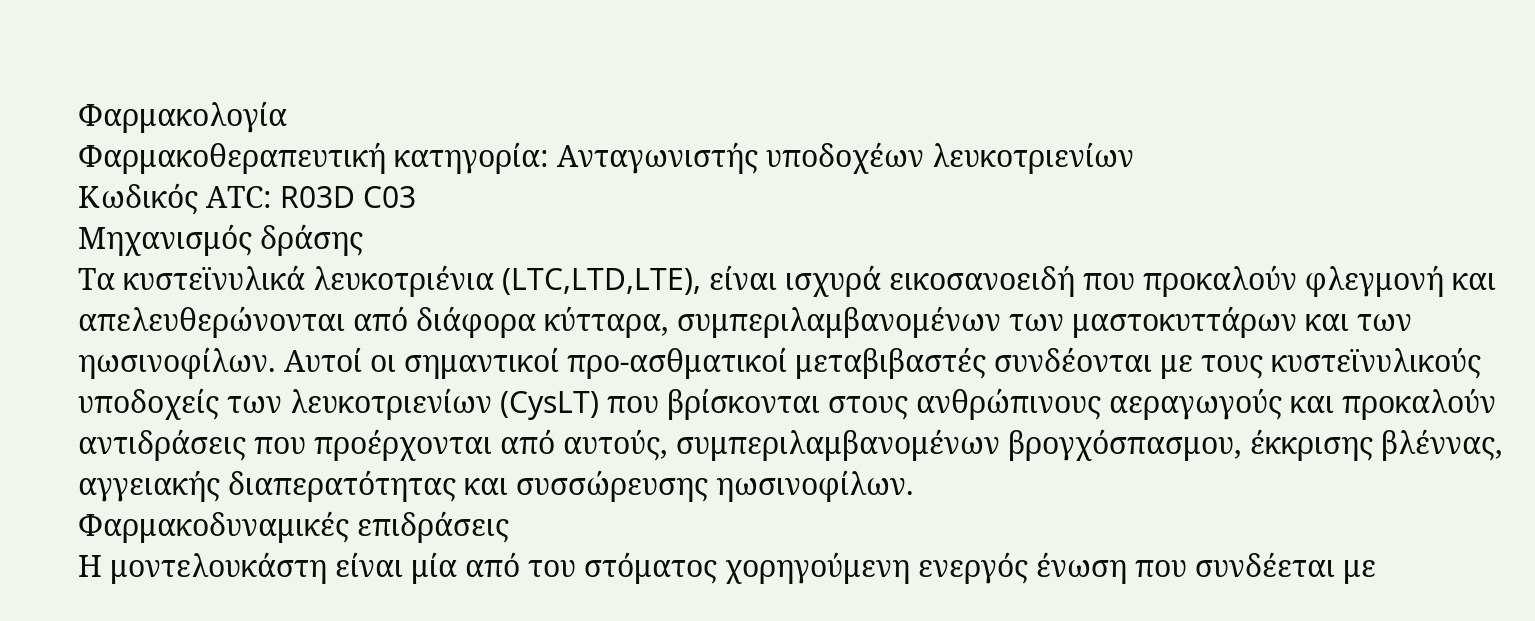Φαρμακολογία
Φαρμακοθεραπευτική κατηγορία: Ανταγωνιστής υποδοχέων λευκοτριενίων
Κωδικός ΑΤC: R03D C03
Μηχανισμός δράσης
Τα κυστεϊνυλικά λευκοτριένια (LTC,LTD,LTE), είναι ισχυρά εικοσανοειδή που προκαλούν φλεγμονή και απελευθερώνονται από διάφορα κύτταρα, συμπεριλαμβανομένων των μαστοκυττάρων και των ηωσινοφίλων. Αυτοί οι σημαντικοί προ-ασθματικοί μεταβιβαστές συνδέονται με τους κυστεϊνυλικούς υποδοχείς των λευκοτριενίων (CysLT) που βρίσκονται στους ανθρώπινους αεραγωγούς και προκαλούν αντιδράσεις που προέρχονται από αυτούς, συμπεριλαμβανομένων βρογχόσπασμου, έκκρισης βλέννας, αγγειακής διαπερατότητας και συσσώρευσης ηωσινοφίλων.
Φαρμακοδυναμικές επιδράσεις
Η μοντελουκάστη είναι μία από του στόματος χορηγούμενη ενεργός ένωση που συνδέεται με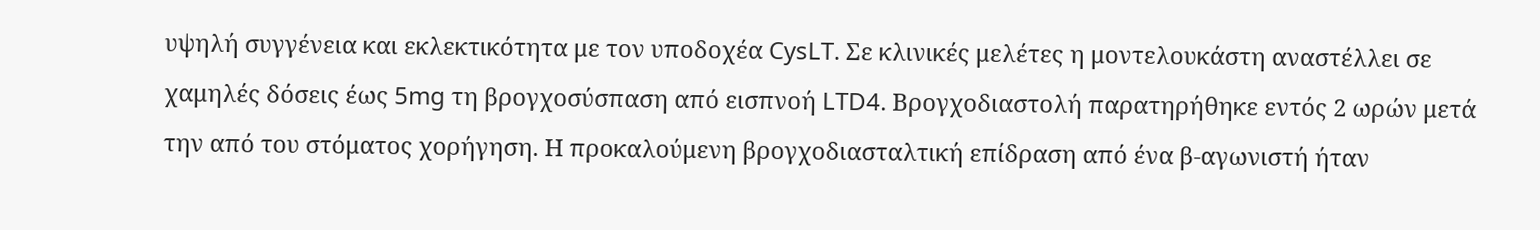υψηλή συγγένεια και εκλεκτικότητα με τον υποδοχέα CysLT. Σε κλινικές μελέτες η μοντελουκάστη αναστέλλει σε χαμηλές δόσεις έως 5mg τη βρογχοσύσπαση από εισπνοή LTD4. Bρογχοδιαστολή παρατηρήθηκε εντός 2 ωρών μετά την από του στόματος χορήγηση. Η προκαλούμενη βρογχοδιασταλτική επίδραση από ένα β-αγωνιστή ήταν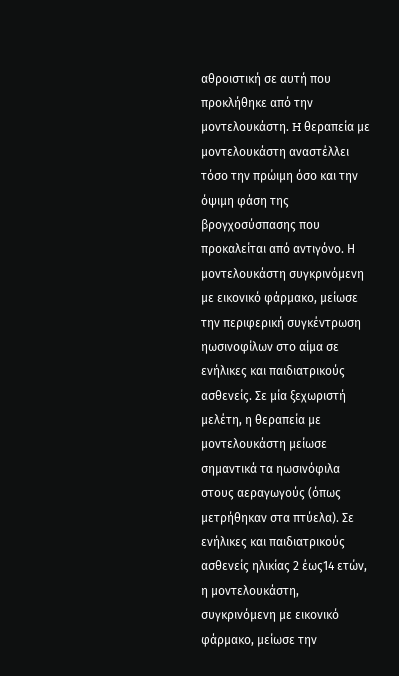αθροιστική σε αυτή που προκλήθηκε από την μοντελουκάστη. H θεραπεία με μοντελουκάστη αναστέλλει τόσο την πρώιμη όσο και την όψιμη φάση της βρογχοσύσπασης που προκαλείται από αντιγόνο. Η μοντελουκάστη συγκρινόμενη με εικονικό φάρμακο, μείωσε την περιφερική συγκέντρωση ηωσινοφίλων στο αίμα σε ενήλικες και παιδιατρικούς ασθενείς. Σε μία ξεχωριστή μελέτη, η θεραπεία με μοντελουκάστη μείωσε σημαντικά τα ηωσινόφιλα στους αεραγωγούς (όπως μετρήθηκαν στα πτύελα). Σε ενήλικες και παιδιατρικούς ασθενείς ηλικίας 2 έως14 ετών, η μοντελουκάστη, συγκρινόμενη με εικονικό φάρμακο, μείωσε την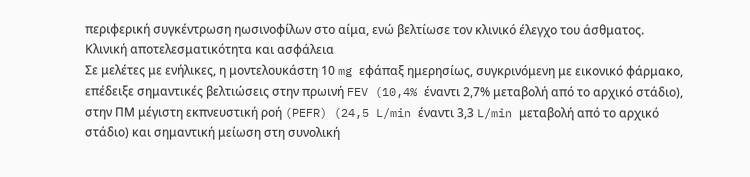περιφερική συγκέντρωση ηωσινοφίλων στο αίμα, ενώ βελτίωσε τον κλινικό έλεγχο του άσθματος.
Κλινική αποτελεσματικότητα και ασφάλεια
Σε μελέτες με ενήλικες, η μοντελουκάστη 10 mg εφάπαξ ημερησίως, συγκρινόμενη με εικονικό φάρμακο, επέδειξε σημαντικές βελτιώσεις στην πρωινή FEV (10,4% έναντι 2,7% μεταβολή από το αρχικό στάδιο), στην ΠΜ μέγιστη εκπνευστική ροή (PEFR) (24,5 L/min έναντι 3,3 L/min μεταβολή από το αρχικό στάδιο) και σημαντική μείωση στη συνολική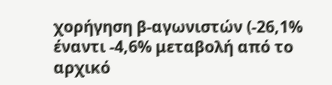χορήγηση β-αγωνιστών (-26,1% έναντι -4,6% μεταβολή από το αρχικό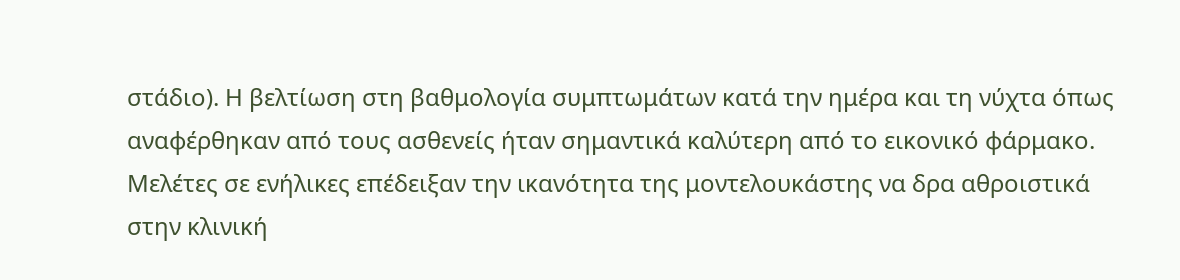στάδιο). Η βελτίωση στη βαθμολογία συμπτωμάτων κατά την ημέρα και τη νύχτα όπως αναφέρθηκαν από τους ασθενείς ήταν σημαντικά καλύτερη από το εικονικό φάρμακο. Μελέτες σε ενήλικες επέδειξαν την ικανότητα της μοντελουκάστης να δρα αθροιστικά στην κλινική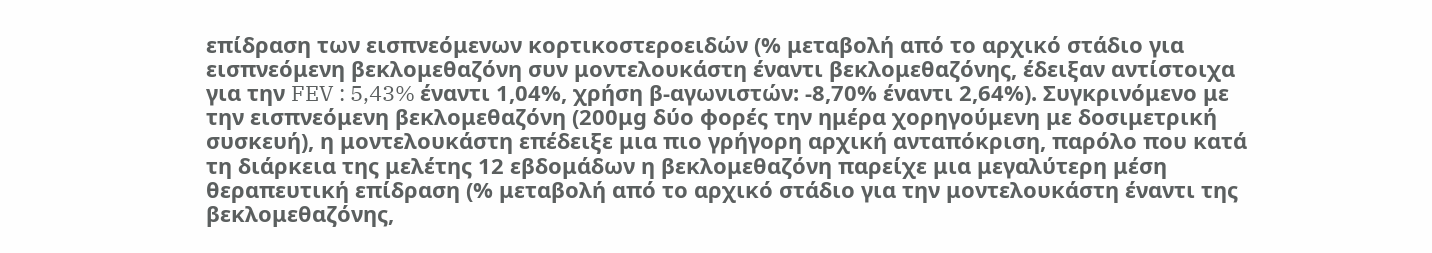επίδραση των εισπνεόμενων κορτικοστεροειδών (% μεταβολή από το αρχικό στάδιο για εισπνεόμενη βεκλομεθαζόνη συν μοντελουκάστη έναντι βεκλομεθαζόνης, έδειξαν αντίστοιχα για την FEV : 5,43% έναντι 1,04%, χρήση β-αγωνιστών: -8,70% έναντι 2,64%). Συγκρινόμενο με την εισπνεόμενη βεκλομεθαζόνη (200μg δύο φορές την ημέρα χορηγούμενη με δοσιμετρική συσκευή), η μοντελουκάστη επέδειξε μια πιο γρήγορη αρχική ανταπόκριση, παρόλο που κατά τη διάρκεια της μελέτης 12 εβδομάδων η βεκλομεθαζόνη παρείχε μια μεγαλύτερη μέση θεραπευτική επίδραση (% μεταβολή από το αρχικό στάδιο για την μοντελουκάστη έναντι της βεκλομεθαζόνης,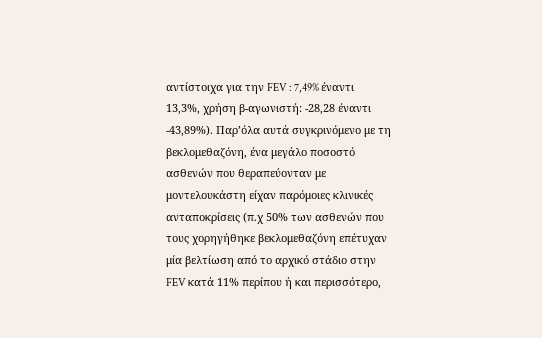αντίστοιχα για την FEV : 7,49% έναντι 13,3%, χρήση β-αγωνιστή: -28,28 έναντι -43,89%). Παρ’όλα αυτά συγκρινόμενο με τη βεκλομεθαζόνη, ένα μεγάλο ποσοστό ασθενών που θεραπεύονταν με μοντελουκάστη είχαν παρόμοιες κλινικές ανταποκρίσεις (π.χ 50% των ασθενών που τους χορηγήθηκε βεκλομεθαζόνη επέτυχαν μία βελτίωση από το αρχικό στάδιο στην FEV κατά 11% περίπου ή και περισσότερο,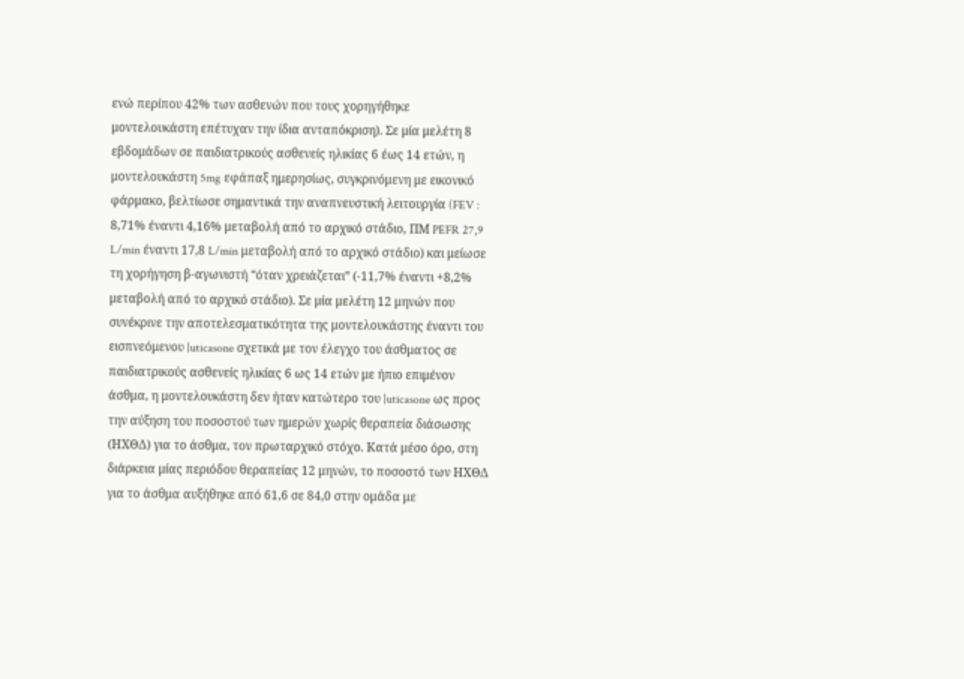ενώ περίπου 42% των ασθενών που τους χορηγήθηκε μοντελουκάστη επέτυχαν την ίδια ανταπόκριση). Σε μία μελέτη 8 εβδομάδων σε παιδιατρικούς ασθενείς ηλικίας 6 έως 14 ετών, η μοντελουκάστη 5mg εφάπαξ ημερησίως, συγκρινόμενη με εικονικό φάρμακο, βελτίωσε σημαντικά την αναπνευστική λειτουργία (FEV : 8,71% έναντι 4,16% μεταβολή από το αρχικό στάδιο, ΠΜ PEFR 27,9 L/min έναντι 17,8 L/min μεταβολή από το αρχικό στάδιο) και μείωσε τη χορήγηση β-αγωνιστή “όταν χρειάζεται” (-11,7% έναντι +8,2% μεταβολή από το αρχικό στάδιο). Σε μία μελέτη 12 μηνών που συνέκρινε την αποτελεσματικότητα της μοντελουκάστης έναντι του εισπνεόμενου |uticasone σχετικά με τον έλεγχο του άσθματος σε παιδιατρικούς ασθενείς ηλικίας 6 ως 14 ετών με ήπιο επιμένον άσθμα, η μοντελουκάστη δεν ήταν κατώτερο του |uticasone ως προς την αύξηση του ποσοστού των ημερών χωρίς θεραπεία διάσωσης (ΗΧΘΔ) για το άσθμα, τον πρωταρχικό στόχο. Κατά μέσο όρο, στη διάρκεια μίας περιόδου θεραπείας 12 μηνών, το ποσοστό των ΗΧΘΔ για το άσθμα αυξήθηκε από 61,6 σε 84,0 στην ομάδα με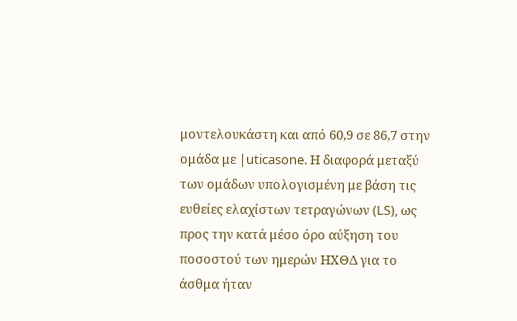μοντελουκάστη και από 60,9 σε 86,7 στην ομάδα με |uticasone. Η διαφορά μεταξύ των ομάδων υπολογισμένη με βάση τις ευθείες ελαχίστων τετραγώνων (LS), ως προς την κατά μέσο όρο αύξηση του ποσοστού των ημερών ΗΧΘΔ για το άσθμα ήταν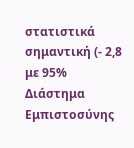στατιστικά σημαντική (- 2,8 με 95% Διάστημα Εμπιστοσύνης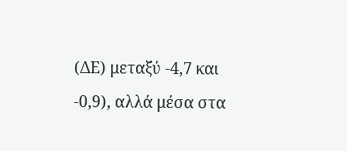(ΔΕ) μεταξύ -4,7 και -0,9), αλλά μέσα στα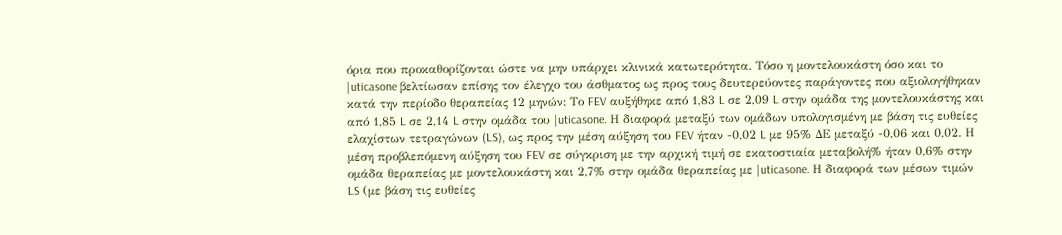όρια που προκαθορίζονται ώστε να μην υπάρχει κλινικά κατωτερότητα. Τόσο η μοντελουκάστη όσο και το |uticasone βελτίωσαν επίσης τον έλεγχο του άσθματος ως προς τους δευτερεύοντες παράγοντες που αξιολογήθηκαν κατά την περίοδο θεραπείας 12 μηνών: Το FEV αυξήθηκε από 1,83 L σε 2,09 L στην ομάδα της μοντελουκάστης και από 1,85 L σε 2,14 L στην ομάδα του |uticasone. Η διαφορά μεταξύ των ομάδων υπολογισμένη με βάση τις ευθείες ελαχίστων τετραγώνων (LS), ως προς την μέση αύξηση του FEV ήταν -0,02 L με 95% ΔΕ μεταξύ -0,06 και 0,02. Η μέση προβλεπόμενη αύξηση του FEV σε σύγκριση με την αρχική τιμή σε εκατοστιαία μεταβολή% ήταν 0,6% στην ομάδα θεραπείας με μοντελουκάστη και 2,7% στην ομάδα θεραπείας με |uticasone. Η διαφορά των μέσων τιμών LS (με βάση τις ευθείες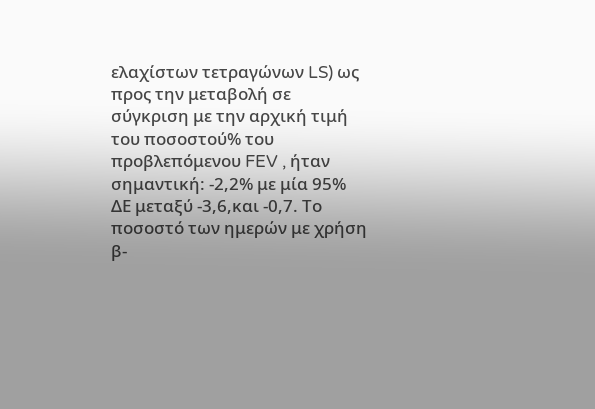ελαχίστων τετραγώνων LS) ως προς την μεταβολή σε σύγκριση με την αρχική τιμή του ποσοστού% του προβλεπόμενου FEV , ήταν σημαντική: -2,2% με μία 95% ΔΕ μεταξύ -3,6,και -0,7. Το ποσοστό των ημερών με χρήση β-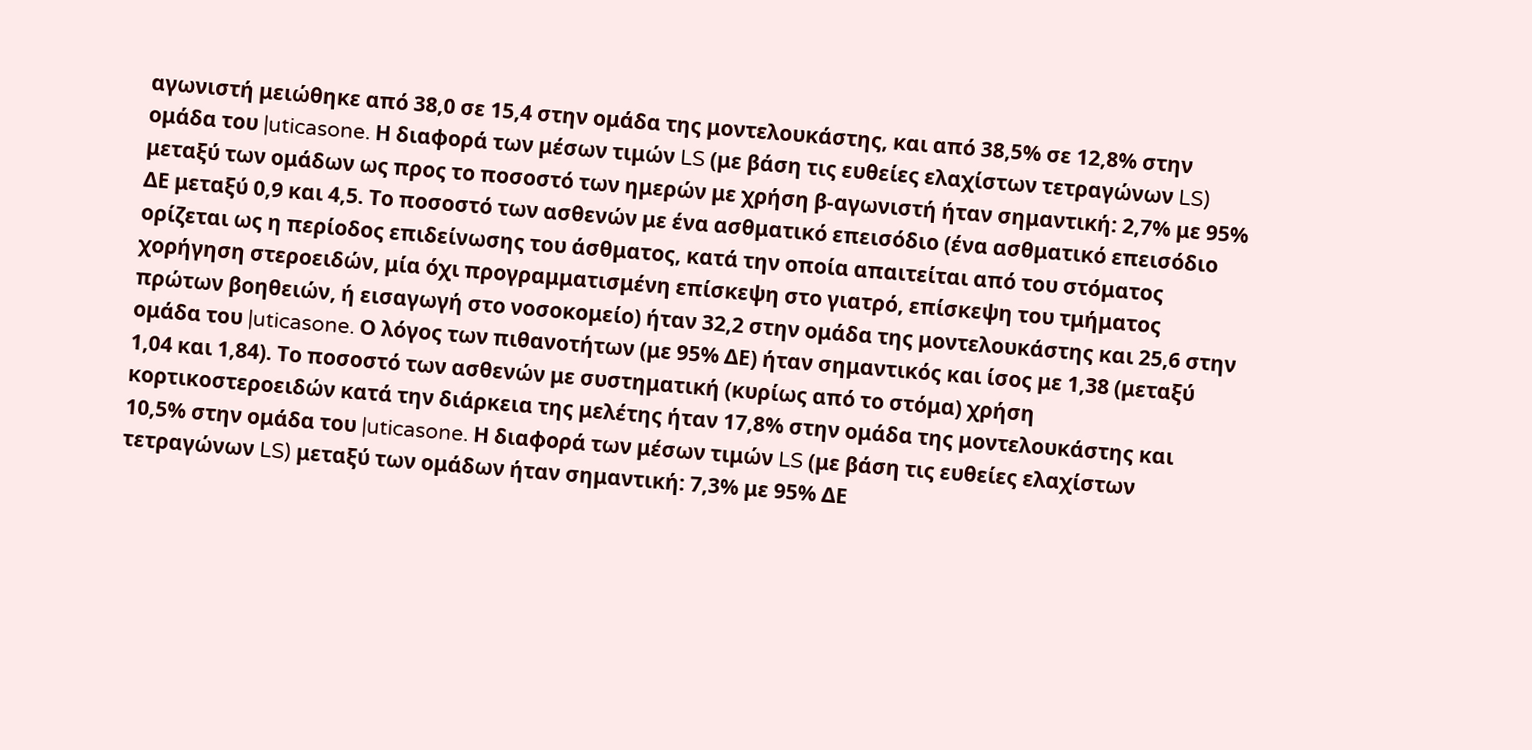αγωνιστή μειώθηκε από 38,0 σε 15,4 στην ομάδα της μοντελουκάστης, και από 38,5% σε 12,8% στην ομάδα του |uticasone. Η διαφορά των μέσων τιμών LS (με βάση τις ευθείες ελαχίστων τετραγώνων LS) μεταξύ των ομάδων ως προς το ποσοστό των ημερών με χρήση β-αγωνιστή ήταν σημαντική: 2,7% με 95% ΔΕ μεταξύ 0,9 και 4,5. Το ποσοστό των ασθενών με ένα ασθματικό επεισόδιο (ένα ασθματικό επεισόδιο ορίζεται ως η περίοδος επιδείνωσης του άσθματος, κατά την οποία απαιτείται από του στόματος χορήγηση στεροειδών, μία όχι προγραμματισμένη επίσκεψη στο γιατρό, επίσκεψη του τμήματος πρώτων βοηθειών, ή εισαγωγή στο νοσοκομείο) ήταν 32,2 στην ομάδα της μοντελουκάστης και 25,6 στην ομάδα του |uticasone. Ο λόγος των πιθανοτήτων (με 95% ΔΕ) ήταν σημαντικός και ίσος με 1,38 (μεταξύ 1,04 και 1,84). Το ποσοστό των ασθενών με συστηματική (κυρίως από το στόμα) χρήση κορτικοστεροειδών κατά την διάρκεια της μελέτης ήταν 17,8% στην ομάδα της μοντελουκάστης και 10,5% στην ομάδα του |uticasone. Η διαφορά των μέσων τιμών LS (με βάση τις ευθείες ελαχίστων τετραγώνων LS) μεταξύ των ομάδων ήταν σημαντική: 7,3% με 95% ΔΕ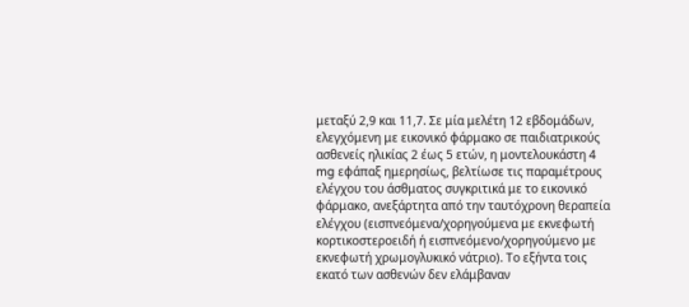μεταξύ 2,9 και 11,7. Σε μία μελέτη 12 εβδομάδων, ελεγχόμενη με εικονικό φάρμακο σε παιδιατρικούς ασθενείς ηλικίας 2 έως 5 ετών, η μοντελουκάστη 4 mg εφάπαξ ημερησίως, βελτίωσε τις παραμέτρους ελέγχου του άσθματος συγκριτικά με το εικονικό φάρμακο, ανεξάρτητα από την ταυτόχρονη θεραπεία ελέγχου (εισπνεόμενα/χορηγούμενα με εκνεφωτή κορτικοστεροειδή ή εισπνεόμενο/χορηγούμενο με εκνεφωτή χρωμογλυκικό νάτριο). Το εξήντα τοις εκατό των ασθενών δεν ελάμβαναν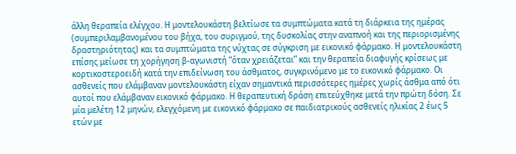άλλη θεραπεία ελέγχου. Η μοντελουκάστη βελτίωσε τα συμπτώματα κατά τη διάρκεια της ημέρας (συμπεριλαμβανομένου του βήχα, του συριγμού, της δυσκολίας στην αναπνοή και της περιορισμένης δραστηριότητας) και τα συμπτώματα της νύχτας σε σύγκριση με εικονικό φάρμακο. Η μοντελουκάστη επίσης μείωσε τη χορήγηση β-αγωνιστή “όταν χρειάζεται” και την θεραπεία διαφυγής κρίσεως με κορτικοστεροειδή κατά την επιδείνωση του άσθματος, συγκρινόμενο με το εικονικό φάρμακο. Oι ασθενείς που ελάμβαναν μοντελουκάστη είχαν σημαντικά περισσότερες ημέρες χωρίς άσθμα από ότι αυτοί που ελάμβαναν εικονικό φάρμακο. Η θεραπευτική δράση επιτεύχθηκε μετά την πρώτη δόση. Σε μία μελέτη 12 μηνών, ελεγχόμενη με εικονικό φάρμακο σε παιδιατρικούς ασθενείς ηλικίας 2 έως 5 ετών με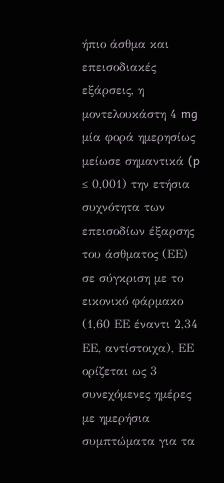ήπιο άσθμα και επεισοδιακές εξάρσεις, η μοντελουκάστη 4 mg μία φορά ημερησίως μείωσε σημαντικά (p ≤ 0,001) την ετήσια συχνότητα των επεισοδίων έξαρσης του άσθματος (ΕΕ) σε σύγκριση με το εικονικό φάρμακο (1,60 ΕΕ έναντι 2,34 ΕΕ, αντίστοιχα), ΕΕ ορίζεται ως 3 συνεχόμενες ημέρες με ημερήσια συμπτώματα για τα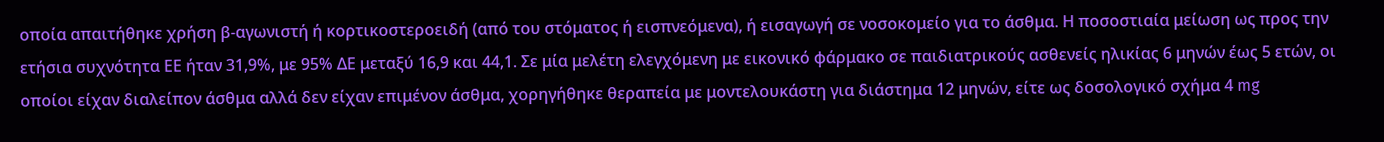οποία απαιτήθηκε χρήση β-αγωνιστή ή κορτικοστεροειδή (από του στόματος ή εισπνεόμενα), ή εισαγωγή σε νοσοκομείο για το άσθμα. Η ποσοστιαία μείωση ως προς την ετήσια συχνότητα ΕΕ ήταν 31,9%, με 95% ΔΕ μεταξύ 16,9 και 44,1. Σε μία μελέτη ελεγχόμενη με εικονικό φάρμακο σε παιδιατρικούς ασθενείς ηλικίας 6 μηνών έως 5 ετών, οι οποίοι είχαν διαλείπον άσθμα αλλά δεν είχαν επιμένον άσθμα, χορηγήθηκε θεραπεία με μοντελουκάστη για διάστημα 12 μηνών, είτε ως δοσολογικό σχήμα 4 mg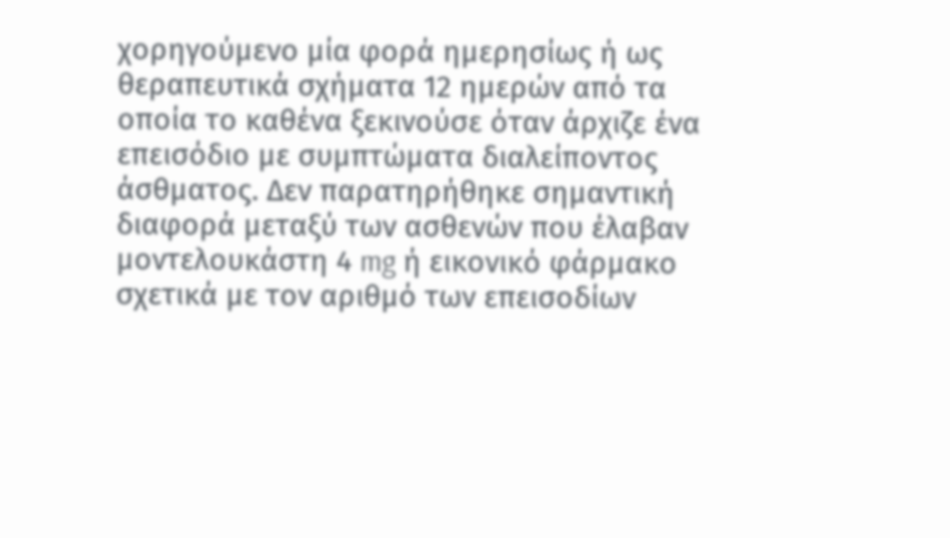χορηγούμενο μία φορά ημερησίως ή ως θεραπευτικά σχήματα 12 ημερών από τα οποία το καθένα ξεκινούσε όταν άρχιζε ένα επεισόδιο με συμπτώματα διαλείποντος άσθματος. Δεν παρατηρήθηκε σημαντική διαφορά μεταξύ των ασθενών που έλαβαν μοντελουκάστη 4 mg ή εικονικό φάρμακο σχετικά με τον αριθμό των επεισοδίων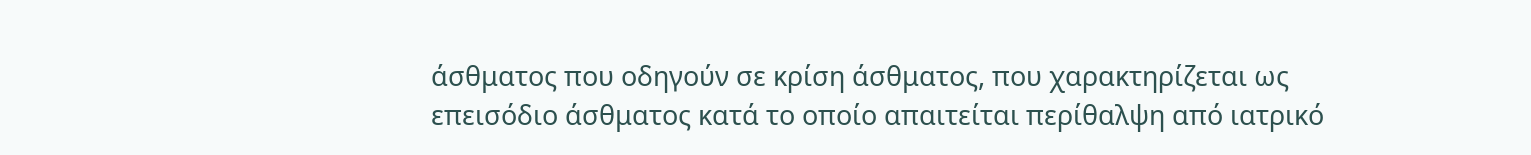άσθματος που οδηγούν σε κρίση άσθματος, που χαρακτηρίζεται ως επεισόδιο άσθματος κατά το οποίο απαιτείται περίθαλψη από ιατρικό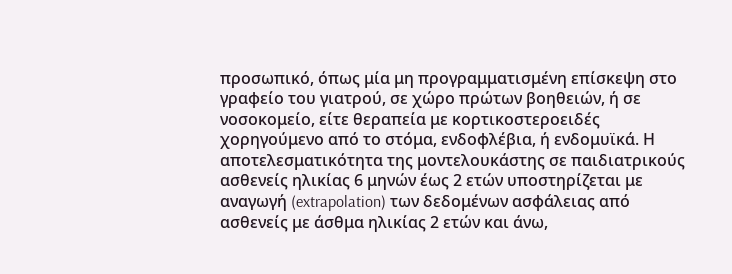προσωπικό, όπως μία μη προγραμματισμένη επίσκεψη στο γραφείο του γιατρού, σε χώρο πρώτων βοηθειών, ή σε νοσοκομείο, είτε θεραπεία με κορτικοστεροειδές χορηγούμενο από το στόμα, ενδοφλέβια, ή ενδομυϊκά. Η αποτελεσματικότητα της μοντελουκάστης σε παιδιατρικούς ασθενείς ηλικίας 6 μηνών έως 2 ετών υποστηρίζεται με αναγωγή (extrapolation) των δεδομένων ασφάλειας από ασθενείς με άσθμα ηλικίας 2 ετών και άνω,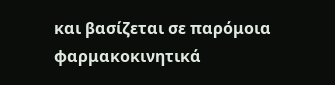και βασίζεται σε παρόμοια φαρμακοκινητικά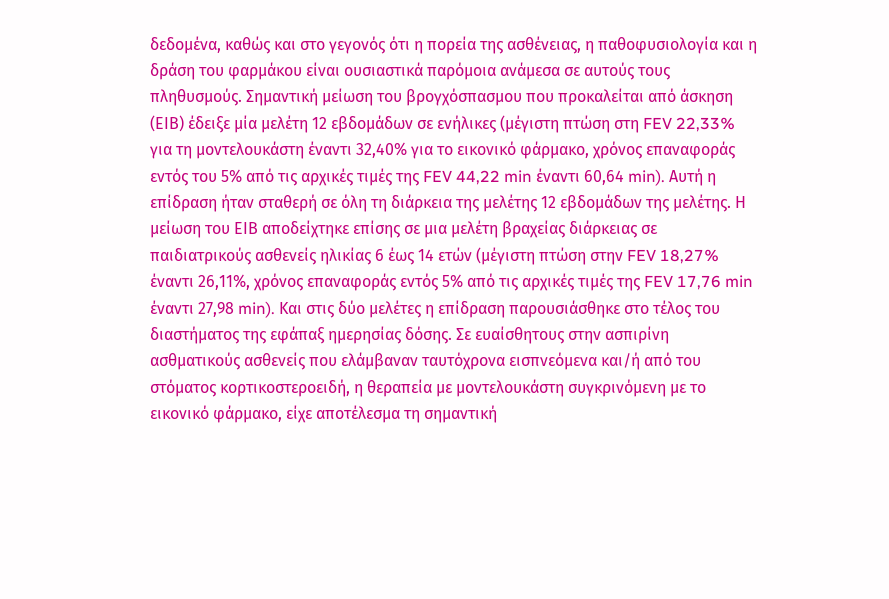δεδομένα, καθώς και στο γεγονός ότι η πορεία της ασθένειας, η παθοφυσιολογία και η δράση του φαρμάκου είναι ουσιαστικά παρόμοια ανάμεσα σε αυτούς τους πληθυσμούς. Σημαντική μείωση του βρογχόσπασμου που προκαλείται από άσκηση (ΕΙΒ) έδειξε μία μελέτη 12 εβδομάδων σε ενήλικες (μέγιστη πτώση στη FEV 22,33% για τη μοντελουκάστη έναντι 32,40% για το εικονικό φάρμακο, χρόνος επαναφοράς εντός του 5% από τις αρχικές τιμές της FEV 44,22 min έναντι 60,64 min). Αυτή η επίδραση ήταν σταθερή σε όλη τη διάρκεια της μελέτης 12 εβδομάδων της μελέτης. Η μείωση του ΕΙΒ αποδείχτηκε επίσης σε μια μελέτη βραχείας διάρκειας σε παιδιατρικούς ασθενείς ηλικίας 6 έως 14 ετών (μέγιστη πτώση στην FEV 18,27% έναντι 26,11%, χρόνος επαναφοράς εντός 5% από τις αρχικές τιμές της FEV 17,76 min έναντι 27,98 min). Και στις δύο μελέτες η επίδραση παρουσιάσθηκε στο τέλος του διαστήματος της εφάπαξ ημερησίας δόσης. Σε ευαίσθητους στην ασπιρίνη ασθματικούς ασθενείς που ελάμβαναν ταυτόχρονα εισπνεόμενα και/ή από του στόματος κορτικοστεροειδή, η θεραπεία με μοντελουκάστη συγκρινόμενη με το εικονικό φάρμακο, είχε αποτέλεσμα τη σημαντική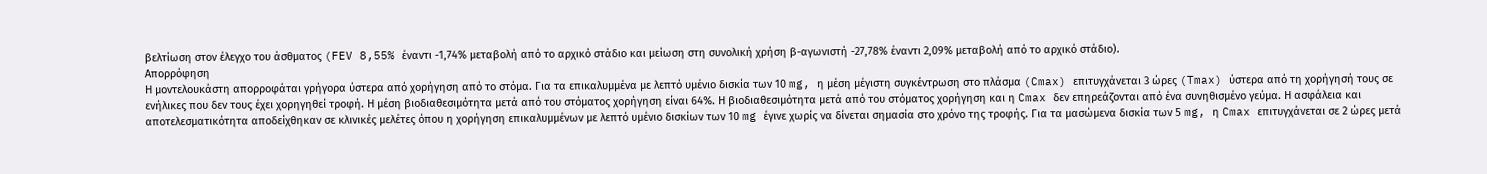βελτίωση στον έλεγχο του άσθματος (FEV 8,55% έναντι -1,74% μεταβολή από το αρχικό στάδιο και μείωση στη συνολική χρήση β-αγωνιστή -27,78% έναντι 2,09% μεταβολή από το αρχικό στάδιο).
Απορρόφηση
Η μοντελουκάστη απορροφάται γρήγορα ύστερα από χορήγηση από το στόμα. Για τα επικαλυμμένα με λεπτό υμένιο δισκία των 10 mg, η μέση μέγιστη συγκέντρωση στο πλάσμα (Cmax) επιτυγχάνεται 3 ώρες (Tmax) ύστερα από τη χορήγησή τους σε ενήλικες που δεν τους έχει χορηγηθεί τροφή. Η μέση βιοδιαθεσιμότητα μετά από του στόματος χορήγηση είναι 64%. Η βιοδιαθεσιμότητα μετά από του στόματος χορήγηση και η Cmax δεν επηρεάζονται από ένα συνηθισμένο γεύμα. Η ασφάλεια και αποτελεσματικότητα αποδείχθηκαν σε κλινικές μελέτες όπου η χορήγηση επικαλυμμένων με λεπτό υμένιο δισκίων των 10 mg έγινε χωρίς να δίνεται σημασία στο χρόνο της τροφής. Για τα μασώμενα δισκία των 5 mg, η Cmax επιτυγχάνεται σε 2 ώρες μετά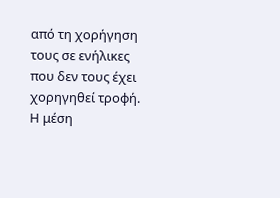από τη χορήγηση τους σε ενήλικες που δεν τους έχει χορηγηθεί τροφή. Η μέση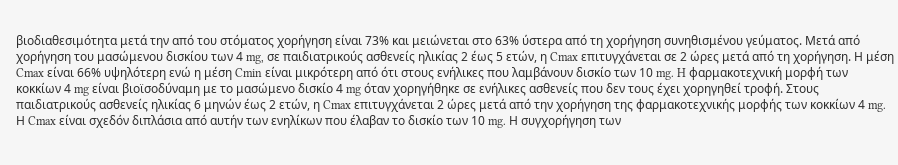βιοδιαθεσιμότητα μετά την από του στόματος χορήγηση είναι 73% και μειώνεται στο 63% ύστερα από τη χορήγηση συνηθισμένου γεύματος. Μετά από χορήγηση του μασώμενου δισκίου των 4 mg, σε παιδιατρικούς ασθενείς ηλικίας 2 έως 5 ετών, η Cmax επιτυγχάνεται σε 2 ώρες μετά από τη χορήγηση. Η μέση Cmax είναι 66% υψηλότερη ενώ η μέση Cmin είναι μικρότερη από ότι στους ενήλικες που λαμβάνουν δισκίο των 10 mg. H φαρμακοτεχνική μορφή των κοκκίων 4 mg είναι βιοϊσοδύναμη με το μασώμενο δισκίο 4 mg όταν χορηγήθηκε σε ενήλικες ασθενείς που δεν τους έχει χορηγηθεί τροφή. Στους παιδιατρικούς ασθενείς ηλικίας 6 μηνών έως 2 ετών, η Cmax επιτυγχάνεται 2 ώρες μετά από την χορήγηση της φαρμακοτεχνικής μορφής των κοκκίων 4 mg. Η Cmax είναι σχεδόν διπλάσια από αυτήν των ενηλίκων που έλαβαν το δισκίο των 10 mg. Η συγχορήγηση των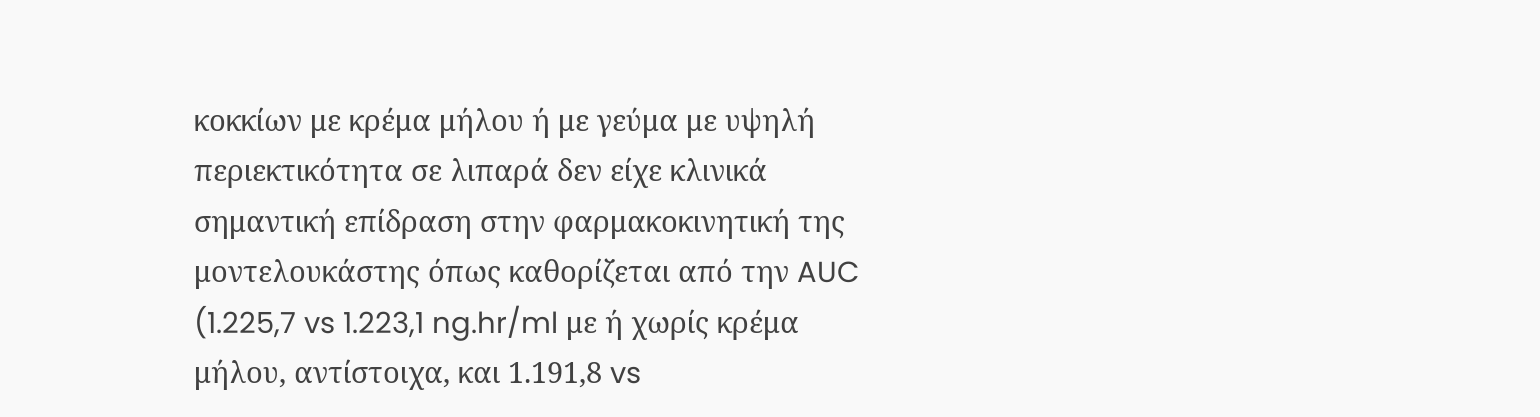κοκκίων με κρέμα μήλου ή με γεύμα με υψηλή περιεκτικότητα σε λιπαρά δεν είχε κλινικά σημαντική επίδραση στην φαρμακοκινητική της μοντελουκάστης όπως καθορίζεται από την AUC (1.225,7 vs 1.223,1 ng.hr/ml με ή χωρίς κρέμα μήλου, αντίστοιχα, και 1.191,8 vs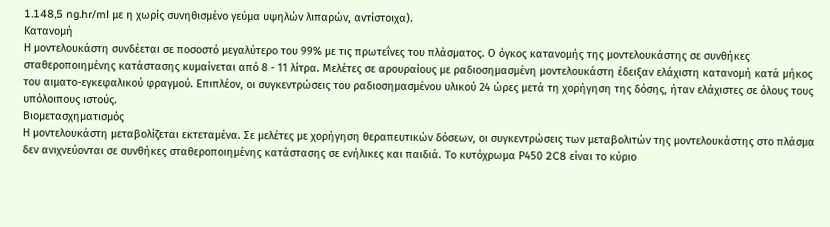1.148,5 ng.hr/ml με η χωρίς συνηθισμένο γεύμα υψηλών λιπαρών, αντίστοιχα).
Κατανομή
Η μοντελουκάστη συνδέεται σε ποσοστό μεγαλύτερο του 99% με τις πρωτεΐνες του πλάσματος. Ο όγκος κατανομής της μοντελουκάστης σε συνθήκες σταθεροποιημένης κατάστασης κυμαίνεται από 8 - 11 λίτρα. Μελέτες σε αρουραίους με ραδιοσημασμένη μοντελουκάστη έδειξαν ελάχιστη κατανομή κατά μήκος του αιματο-εγκεφαλικού φραγμού. Επιπλέον, οι συγκεντρώσεις του ραδιοσημασμένου υλικού 24 ώρες μετά τη χορήγηση της δόσης, ήταν ελάχιστες σε όλους τους υπόλοιπους ιστούς.
Βιομετασχηματισμός
Η μοντελουκάστη μεταβολίζεται εκτεταμένα. Σε μελέτες με χορήγηση θεραπευτικών δόσεων, οι συγκεντρώσεις των μεταβολιτών της μοντελουκάστης στο πλάσμα δεν ανιχνεύονται σε συνθήκες σταθεροποιημένης κατάστασης σε ενήλικες και παιδιά. To κυτόχρωμα Ρ450 2C8 είναι το κύριο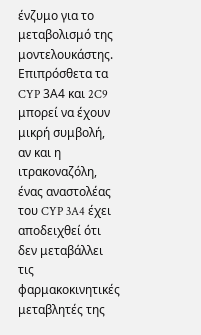ένζυμο για το μεταβολισμό της μοντελουκάστης. Επιπρόσθετα τα CYP 3Α4 και 2C9 μπορεί να έχουν μικρή συμβολή, αν και η ιτρακοναζόλη, ένας αναστολέας του CYP 3A4 έχει αποδειχθεί ότι δεν μεταβάλλει τις φαρμακοκινητικές μεταβλητές της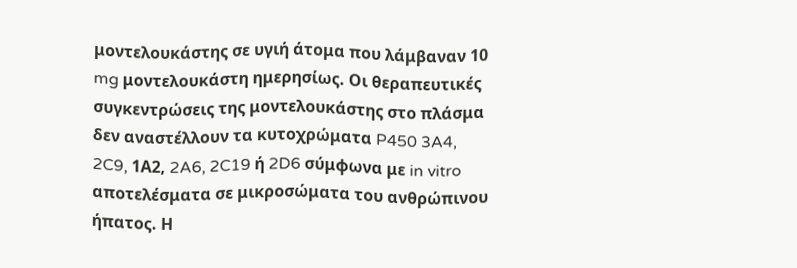μοντελουκάστης σε υγιή άτομα που λάμβαναν 10 mg μοντελουκάστη ημερησίως. Οι θεραπευτικές συγκεντρώσεις της μοντελουκάστης στο πλάσμα δεν αναστέλλουν τα κυτοχρώματα P450 3A4, 2C9, 1Α2, 2A6, 2C19 ή 2D6 σύμφωνα με in vitro αποτελέσματα σε μικροσώματα του ανθρώπινου ήπατος. Η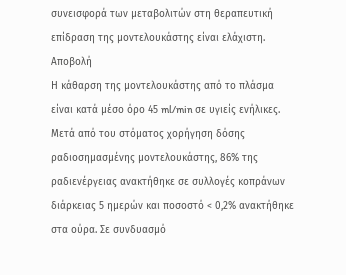συνεισφορά των μεταβολιτών στη θεραπευτική επίδραση της μοντελουκάστης είναι ελάχιστη.
Αποβολή
Η κάθαρση της μοντελουκάστης από το πλάσμα είναι κατά μέσο όρο 45 ml/min σε υγιείς ενήλικες. Μετά από του στόματος χορήγηση δόσης ραδιοσημασμένης μοντελουκάστης, 86% της ραδιενέργειας ανακτήθηκε σε συλλογές κοπράνων διάρκειας 5 ημερών και ποσοστό < 0,2% ανακτήθηκε στα ούρα. Σε συνδυασμό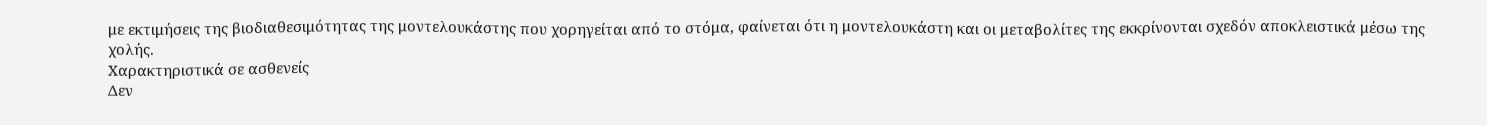με εκτιμήσεις της βιοδιαθεσιμότητας της μοντελουκάστης που χορηγείται από το στόμα, φαίνεται ότι η μοντελουκάστη και οι μεταβολίτες της εκκρίνονται σχεδόν αποκλειστικά μέσω της χολής.
Χαρακτηριστικά σε ασθενείς
Δεν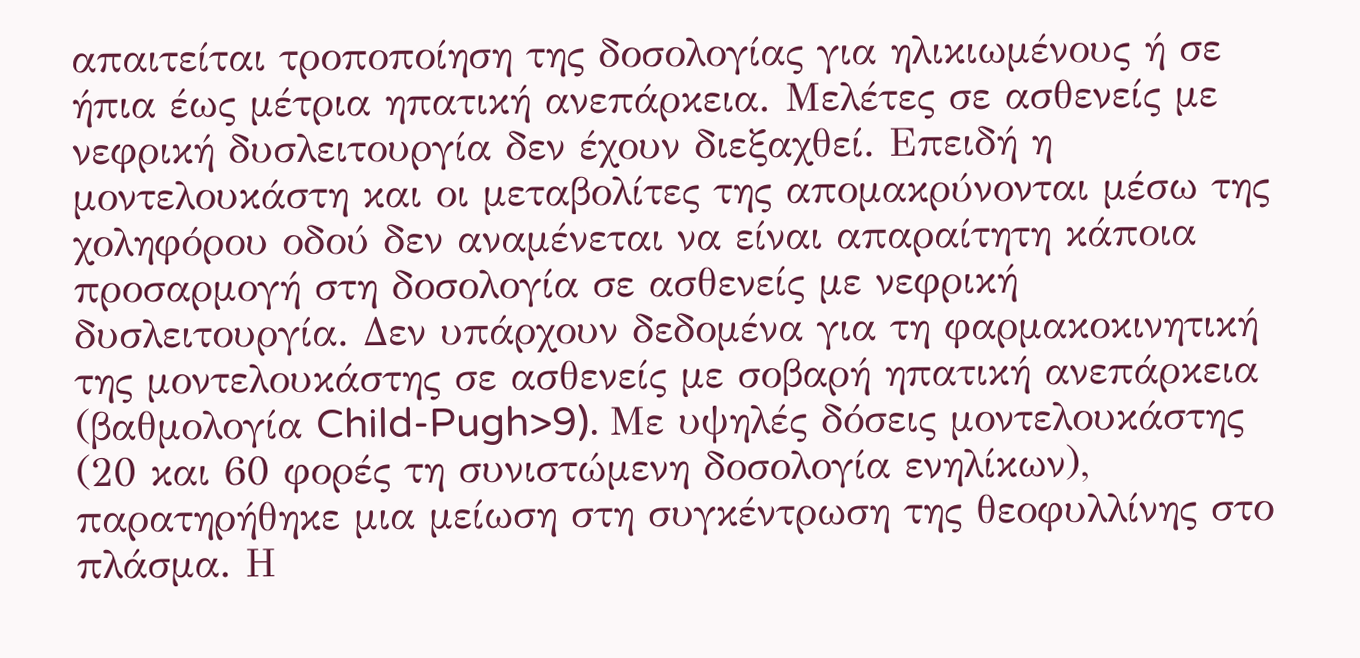απαιτείται τροποποίηση της δοσολογίας για ηλικιωμένους ή σε ήπια έως μέτρια ηπατική ανεπάρκεια. Μελέτες σε ασθενείς με νεφρική δυσλειτουργία δεν έχουν διεξαχθεί. Επειδή η μοντελουκάστη και οι μεταβολίτες της απομακρύνονται μέσω της χοληφόρου οδού δεν αναμένεται να είναι απαραίτητη κάποια προσαρμογή στη δοσολογία σε ασθενείς με νεφρική δυσλειτουργία. Δεν υπάρχουν δεδομένα για τη φαρμακοκινητική της μοντελουκάστης σε ασθενείς με σοβαρή ηπατική ανεπάρκεια (βαθμολογία Child-Pugh>9). Με υψηλές δόσεις μοντελουκάστης (20 και 60 φορές τη συνιστώμενη δοσολογία ενηλίκων), παρατηρήθηκε μια μείωση στη συγκέντρωση της θεοφυλλίνης στο πλάσμα. Η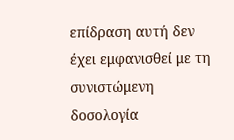επίδραση αυτή δεν έχει εμφανισθεί με τη συνιστώμενη δοσολογία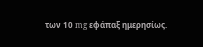των 10 mg εφάπαξ ημερησίως.